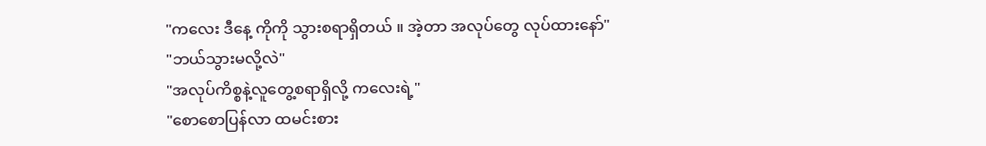"ကလေး ဒီနေ့ ကိုကို သွားစရာရှိတယ် ။ အဲ့တာ အလုပ်တွေ လုပ်ထားနော်"
"ဘယ်သွားမလို့လဲ"
"အလုပ်ကိစ္စနဲ့လူတွေ့စရာရှိလို့ ကလေးရဲ့"
"စောစောပြန်လာ ထမင်းစား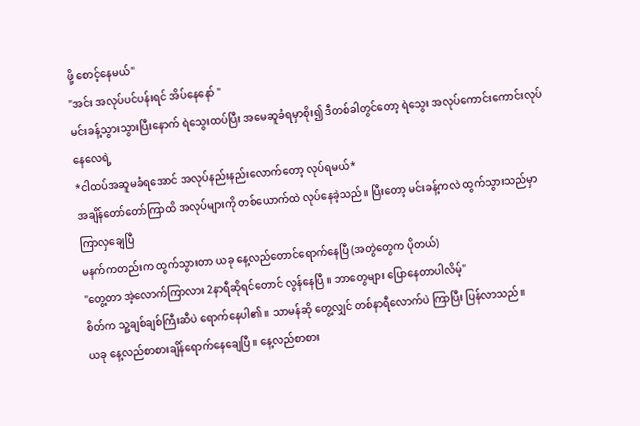ဖို့ စောင့်နေမယ်"
"အင်း အလုပ်ပင်ပန်းရင် အိပ်နေနော် "
မင်းခန့်သွားသွားပြီးနောက် ရဲသွေးထပ်ပြီး အမေဆူခံရမှာစိုး၍ ဒီတစ်ခါတွင်တော့ ရဲသွေး အလုပ်ကောင်းကောင်းလုပ်နေလေရဲ့
*ငါထပ်အဆူမခံရအောင် အလုပ်နည်းနည်းလောက်တော့ လုပ်ရမယ်*
အချိန်တော်တော်ကြာထိ အလုပ်များကို တစ်ယောက်ထဲ လုပ်နေခဲ့သည်။ ပြီးတော့ မင်းခန့်ကလဲ ထွက်သွားသည်မှာ ကြာလှချေပြီ
မနက်ကတည်းက ထွက်သွားတာ ယခု နေ့လည်တောင်ရောက်နေပြီ (အတွဲတွေက ပိုတယ်)
"တွေ့တာ အဲ့လောက်ကြာလား 2နာရီဆိုရင်တောင် လွန်နေပြီ ။ ဘာတွေများ ပြောနေတာပါလိမ့်"
စိတ်က သူ့ချစ်ချစ်ကြီးဆီပဲ ရောက်နေပါ၏ ။ သာမန်ဆို တွေ့လျှင် တစ်နာရီလောက်ပဲ ကြာပြီး ပြန်လာသည်။
ယခု နေ့လည်စာစားချိန်ရောက်နေချေပြီ ။ နေ့လည်စာစား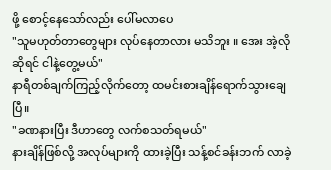ဖို့ စောင့်နေသော်လည်း ပေါ်မလာပေ
"သူမဟုတ်တာတွေများ လုပ်နေတာလား မသိဘူး ။ အေး အဲ့လိုဆိုရင် ငါနဲ့တွေ့မယ်"
နာရီတစ်ချက်ကြည့်လိုက်တော့ ထမင်းစားချိန်ရောက်သွားချေပြီ။
"ခဏနားပြီး ဒီဟာတွေ လက်စသတ်ရမယ်"
နားချိန်ဖြစ်လို့ အလုပ်များကို ထားခဲ့ပြီး သန့်စင်ခန်းဘက် လာခဲ့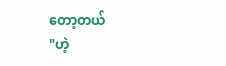တော့တယ်
"ဟဲ့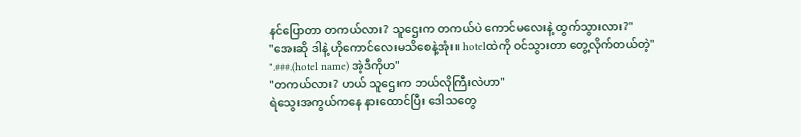နင်ပြောတာ တကယ်လား? သူဌေးက တကယ်ပဲ ကောင်မလေးနဲ့ ထွက်သွားလား?"
"အေးဆို ဒါနဲ့ ဟိုကောင်လေးမသိစေနဲ့အုံး။ hotelထဲကို ဝင်သွားတာ တွေ့လိုက်တယ်တဲ့"
".###.(hotel name) အဲ့ဒီကိုဟ"
"တကယ်လား? ဟယ် သူဌေးက ဘယ်လိုကြီးလဲဟာ"
ရဲသွေးအကွယ်ကနေ နားထောင်ပြီး ဒေါသတွေ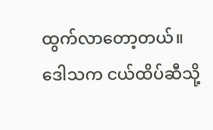ထွက်လာတော့တယ်။
ဒေါသက ငယ်ထိပ်ဆီသို့